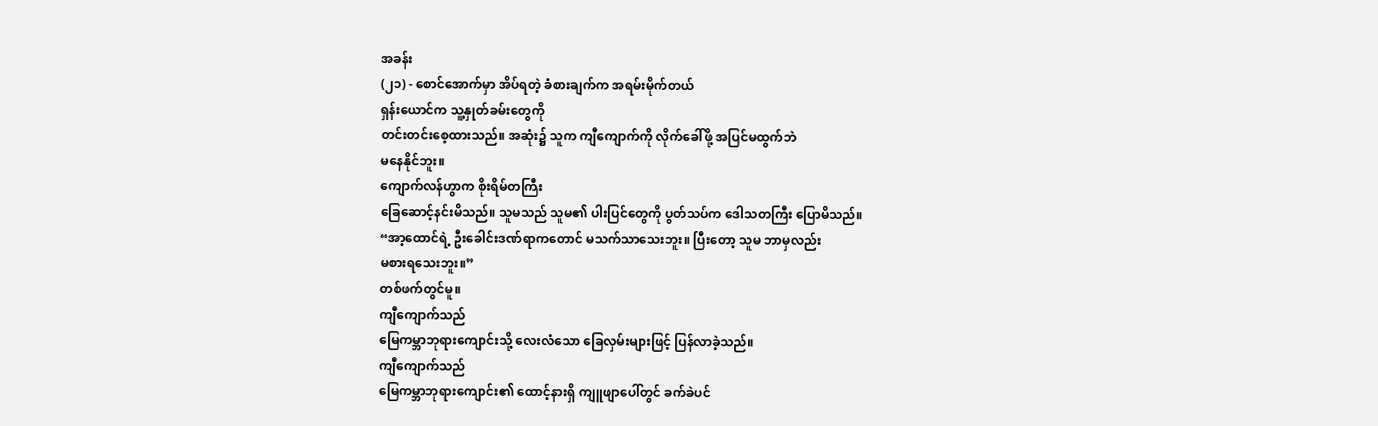အခန်း
(၂၁) - စောင်အောက်မှာ အိပ်ရတဲ့ ခံစားချက်က အရမ်းမိုက်တယ်
ရှန်းယောင်က သူ့နှုတ်ခမ်းတွေကို
တင်းတင်းစေ့ထားသည်။ အဆုံး၌ သူက ကျီကျောက်ကို လိုက်ခေါ်ဖို့ အပြင်မထွက်ဘဲ
မနေနိုင်ဘူး။
ကျောက်လန်ဟွာက စိုးရိမ်တကြီး
ခြေဆောင့်နင်းမိသည်။ သူမသည် သူမ၏ ပါးပြင်တွေကို ပွတ်သပ်က ဒေါသတကြီး ပြောမိသည်။
“အာ့ထောင်ရဲ့ ဦးခေါင်းဒဏ်ရာကတောင် မသက်သာသေးဘူး။ ပြီးတော့ သူမ ဘာမှလည်း
မစားရသေးဘူး။”
တစ်ဖက်တွင်မူ။
ကျီကျောက်သည်
မြေကမ္ဘာဘုရားကျောင်းသို့ လေးလံသော ခြေလှမ်းများဖြင့် ပြန်လာခဲ့သည်။
ကျီကျောက်သည်
မြေကမ္ဘာဘုရားကျောင်း၏ ထောင့်နားရှိ ကျူဖျာပေါ်တွင် ခက်ခဲပင်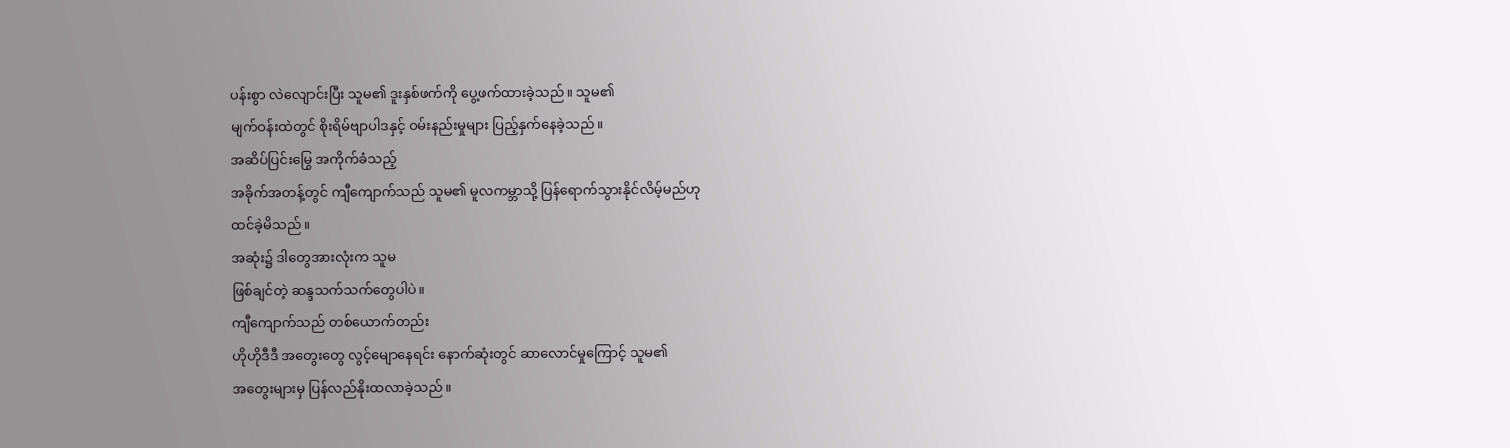ပန်းစွာ လဲလျောင်းပြီး သူမ၏ ဒူးနှစ်ဖက်ကို ပွေ့ဖက်ထားခဲ့သည်။ သူမ၏
မျက်ဝန်းထဲတွင် စိုးရိမ်ဗျာပါဒနှင့် ဝမ်းနည်းမှုများ ပြည့်နှက်နေခဲ့သည်။
အဆိပ်ပြင်းမြွေ အကိုက်ခံသည့်
အခိုက်အတန့်တွင် ကျီကျောက်သည် သူမ၏ မူလကမ္ဘာသို့ ပြန်ရောက်သွားနိုင်လိမ့်မည်ဟု
ထင်ခဲ့မိသည်။
အဆုံး၌ ဒါတွေအားလုံးက သူမ
ဖြစ်ချင်တဲ့ ဆန္ဒသက်သက်တွေပါပဲ။
ကျီကျောက်သည် တစ်ယောက်တည်း
ဟိုဟိုဒီဒီ အတွေးတွေ လွင့်မျောနေရင်း နောက်ဆုံးတွင် ဆာလောင်မှုကြောင့် သူမ၏
အတွေးများမှ ပြန်လည်နိုးထလာခဲ့သည်။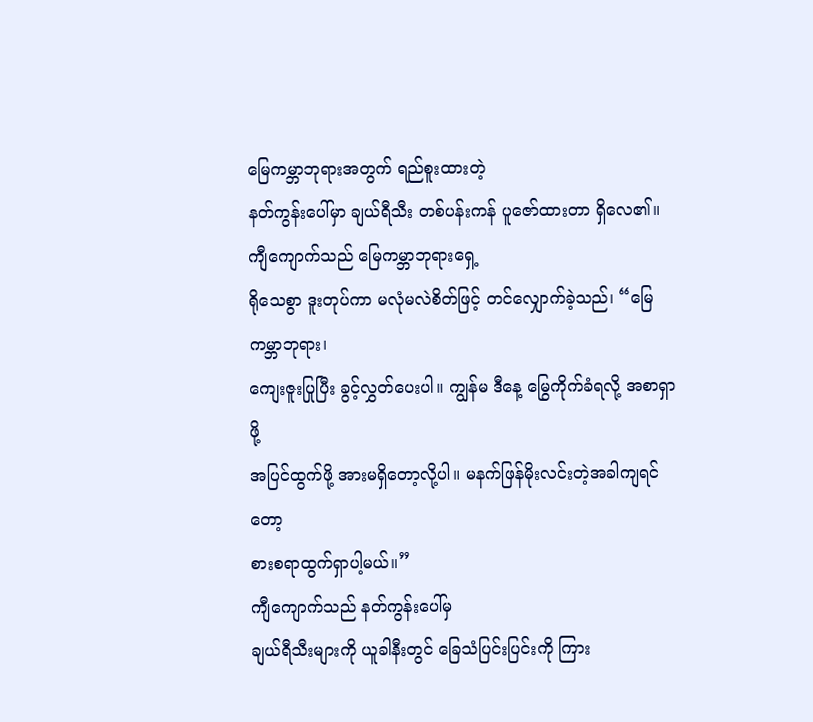မြေကမ္ဘာဘုရားအတွက် ရည်စူးထားတဲ့
နတ်ကွန်းပေါ်မှာ ချယ်ရီသီး တစ်ပန်းကန် ပူဇော်ထားတာ ရှိလေ၏။
ကျီကျောက်သည် မြေကမ္ဘာဘုရားရှေ့
ရိုသေစွာ ဒူးတုပ်ကာ မလုံမလဲစိတ်ဖြင့် တင်လျှောက်ခဲ့သည်၊ “မြေကမ္ဘာဘုရား၊
ကျေးဇူးပြုပြီး ခွင့်လွှတ်ပေးပါ။ ကျွန်မ ဒီနေ့ မြွေကိုက်ခံရလို့ အစာရှာဖို့
အပြင်ထွက်ဖို့ အားမရှိတော့လို့ပါ။ မနက်ဖြန်မိုးလင်းတဲ့အခါကျရင်တော့
စားစရာထွက်ရှာပါ့မယ်။”
ကျီကျောက်သည် နတ်ကွန်းပေါ်မှ
ချယ်ရီသီးများကို ယူခါနီးတွင် ခြေသံပြင်းပြင်းကို ကြား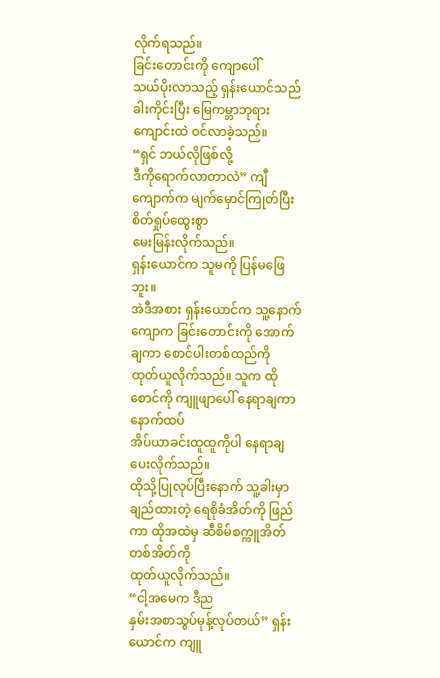လိုက်ရသည်။
ခြင်းတောင်းကို ကျောပေါ်
သယ်ပိုးလာသည့် ရှန်းယောင်သည် ခါးကိုင်းပြီး မြေကမ္ဘာဘုရားကျောင်းထဲ ဝင်လာခဲ့သည်။
“ရှင် ဘယ်လိုဖြစ်လို့
ဒီကိုရောက်လာတာလဲ” ကျီကျောက်က မျက်မှောင်ကြုတ်ပြီး စိတ်ရှုပ်ထွေးစွာ
မေးမြန်းလိုက်သည်။
ရှန်းယောင်က သူမကို ပြန်မဖြေဘူး။
အဲဒီအစား ရှန်းယောင်က သူ့နောက်ကျောက ခြင်းတောင်းကို အောက်ချကာ စောင်ပါးတစ်ထည်ကို
ထုတ်ယူလိုက်သည်။ သူက ထိုစောင်ကို ကျူဖျာပေါ် နေရာချကာ နောက်ထပ်
အိပ်ယာခင်းထူထူကိုပါ နေရာချပေးလိုက်သည်။
ထိုသို့ပြုလုပ်ပြီးနောက် သူ့ခါးမှာ
ချည်ထားတဲ့ ရေစိုခံအိတ်ကို ဖြည်ကာ ထိုအထဲမှ ဆီစိမ်စက္ကူအိတ် တစ်အိတ်ကို
ထုတ်ယူလိုက်သည်။
“ငါ့အမေက ဒီည
နှမ်းအစာသွပ်မုန့်လုပ်တယ်” ရှန်းယောင်က ကျူ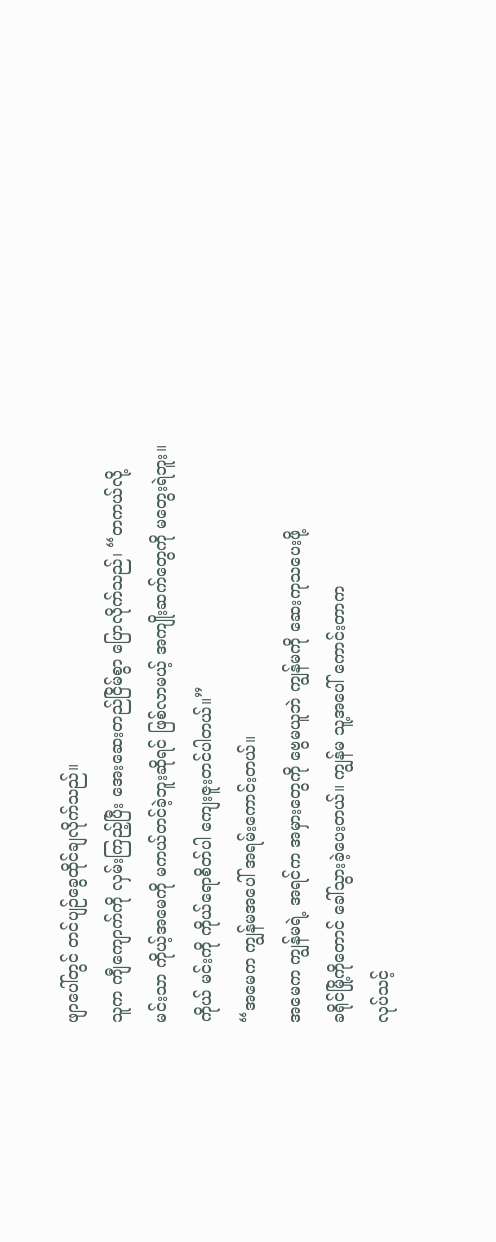ဖျာပေါ်တွင် တင်ပျဉ်ခွေထိုင်ချလိုက်သည်။
သူက ကျီကျောက်ကို လှမ်းကြည့်ပြီး အေးဆေးတည်ငြိမ်စွာ ပြောလိုက်သည်၊ “တကယ်လို့
မင်းသာ ကိုယ့်အမေကို မကယ်တင်ခဲ့ဘူးဆိုရင် ဖြစ်လာမယ့် အကျိုးဆက်တွေကို မတွေးရဲဘူး။
ကိုယ် မင်းကို ကိုယ်ရောစိတ်ပါ ကျေးဇူးတင်ပါတယ်။”
“အမေက ကျွန်မအပေါ် အရမ်းကောင်းတယ်။
အမေက ကျွန်မရဲ့ အရင်က အမှားတွေကို ဗွေမယူဘဲ ကျွန်မကို ဆေးကုသပေးဖို့
ခရိုင်မြို့ကိုတောင် ခေါ်သွားခဲ့ပေးတယ်။ ကျွန်မ သူ့အပေါ် ကောင်းတာက
လုပ်သင့်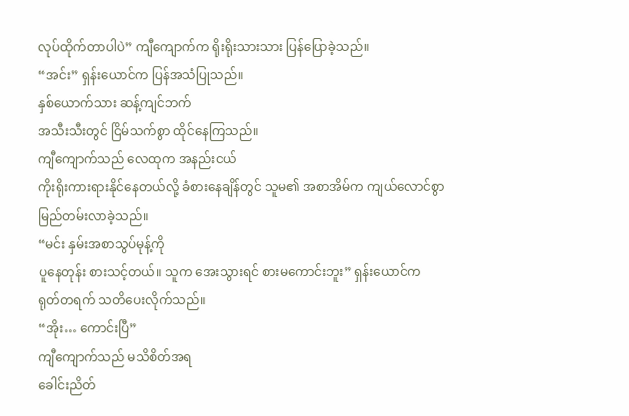လုပ်ထိုက်တာပါပဲ” ကျီကျောက်က ရိုးရိုးသားသား ပြန်ပြောခဲ့သည်။
“အင်း” ရှန်းယောင်က ပြန်အသံပြုသည်။
နှစ်ယောက်သား ဆန့်ကျင်ဘက်
အသီးသီးတွင် ငြိမ်သက်စွာ ထိုင်နေကြသည်။
ကျီကျောက်သည် လေထုက အနည်းငယ်
ကိုးရိုးကားရားနိုင်နေတယ်လို့ ခံစားနေချိန်တွင် သူမ၏ အစာအိမ်က ကျယ်လောင်စွာ
မြည်တမ်းလာခဲ့သည်။
“မင်း နှမ်းအစာသွပ်မုန့်ကို
ပူနေတုန်း စားသင့်တယ်။ သူက အေးသွားရင် စားမကောင်းဘူး” ရှန်းယောင်က
ရုတ်တရက် သတိပေးလိုက်သည်။
“အိုး… ကောင်းပြီ”
ကျီကျောက်သည် မသိစိတ်အရ
ခေါင်းညိတ်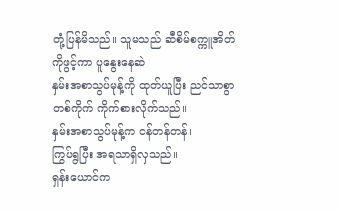တုံ့ပြန်မိသည်။ သူမသည် ဆီစိမ်စက္ကူအိတ်ကိုဖွင့်ကာ ပူနွေးနေဆဲ
နှမ်းအစာသွပ်မုန့်ကို ထုတ်ယူပြီး ညင်သာစွာ တစ်ကိုက် ကိုက်စားလိုက်သည်။
နှမ်းအစာသွပ်မုန့်က ငန်တန်တန်၊
ကြွပ်ရွပြီး အရသာရှိလှသည်။
ရှန်းယောင်က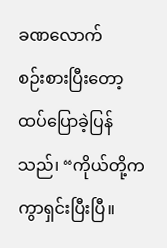ခဏလောက်
စဉ်းစားပြီးတော့ ထပ်ပြောခဲ့ပြန်သည်၊ “ကိုယ်တို့က ကွာရှင်းပြီးပြီ။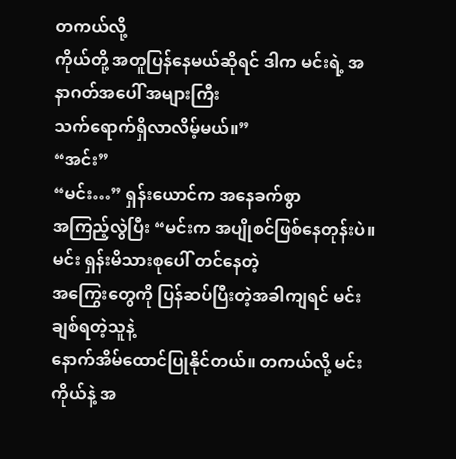တကယ်လို့
ကိုယ်တို့ အတူပြန်နေမယ်ဆိုရင် ဒါက မင်းရဲ့ အနာဂတ်အပေါ် အများကြီး
သက်ရောက်ရှိလာလိမ့်မယ်။”
“အင်း”
“မင်း…” ရှန်းယောင်က အနေခက်စွာ
အကြည့်လွဲပြီး “မင်းက အပျိုစင်ဖြစ်နေတုန်းပဲ။ မင်း ရှန်းမိသားစုပေါ် တင်နေတဲ့
အကြွေးတွေကို ပြန်ဆပ်ပြီးတဲ့အခါကျရင် မင်း ချစ်ရတဲ့သူနဲ့
နောက်အိမ်ထောင်ပြုနိုင်တယ်။ တကယ်လို့ မင်း ကိုယ်နဲ့ အ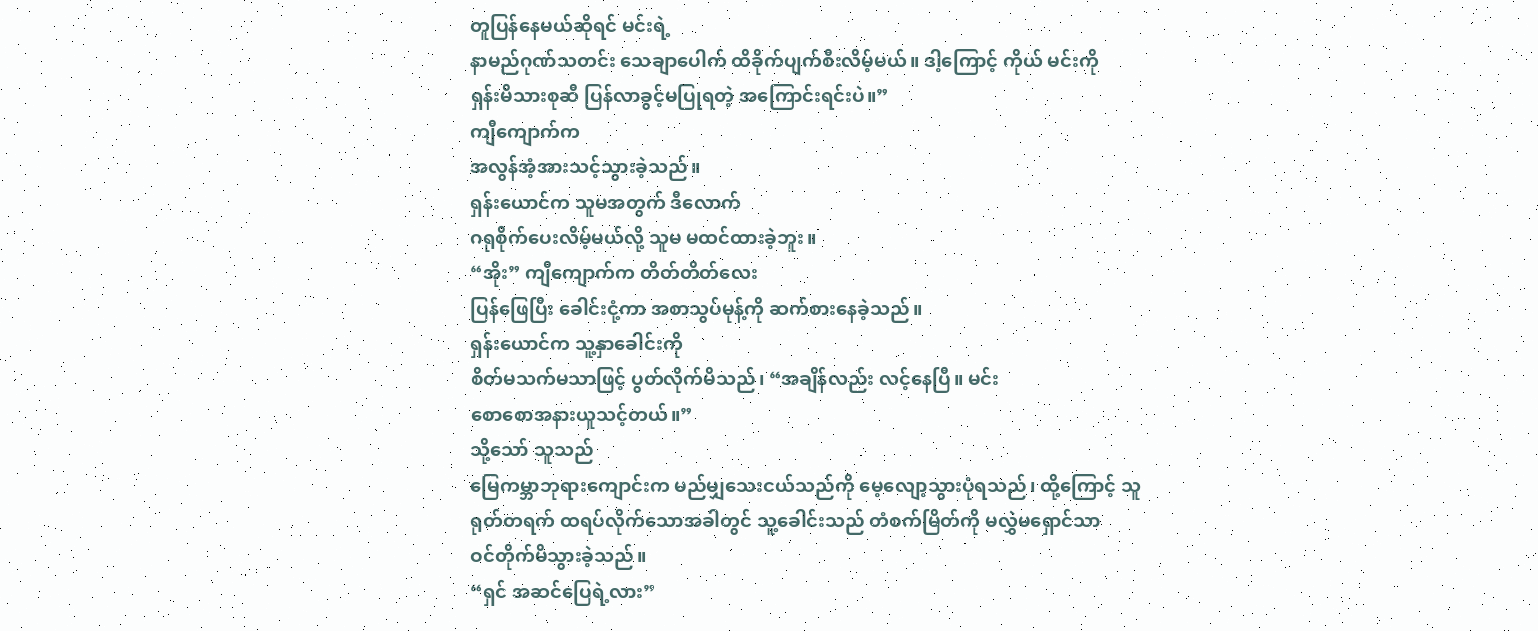တူပြန်နေမယ်ဆိုရင် မင်းရဲ့
နာမည်ဂုဏ်သတင်း သေချာပေါက် ထိခိုက်ပျက်စီးလိမ့်မယ်။ ဒါ့ကြောင့် ကိုယ် မင်းကို
ရှန်းမိသားစုဆီ ပြန်လာခွင့်မပြုရတဲ့ အကြောင်းရင်းပဲ။”
ကျီကျောက်က
အလွန်အံ့အားသင့်သွားခဲ့သည်။
ရှန်းယောင်က သူမအတွက် ဒီလောက်
ဂရုစိုက်ပေးလိမ့်မယ်လို့ သူမ မထင်ထားခဲ့ဘူး။
“အိုး” ကျီကျောက်က တိတ်တိတ်လေး
ပြန်ဖြေပြီး ခေါင်းငုံ့ကာ အစာသွပ်မုန့်ကို ဆက်စားနေခဲ့သည်။
ရှန်းယောင်က သူ့နှာခေါင်းကို
စိတ်မသက်မသာဖြင့် ပွတ်လိုက်မိသည်၊ “အချိန်လည်း လင့်နေပြီ။ မင်း
စောစောအနားယူသင့်တယ်။”
သို့သော် သူသည်
မြေကမ္ဘာဘုရားကျောင်းက မည်မျှသေးငယ်သည်ကို မေ့လျော့သွားပုံရသည်၊ ထို့ကြောင့် သူ
ရုတ်တရက် ထရပ်လိုက်သောအခါတွင် သူ့ခေါင်းသည် တံစက်မြိတ်ကို မလွှဲမရှောင်သာ
ဝင်တိုက်မိသွားခဲ့သည်။
“ရှင် အဆင်ပြေရဲ့လား”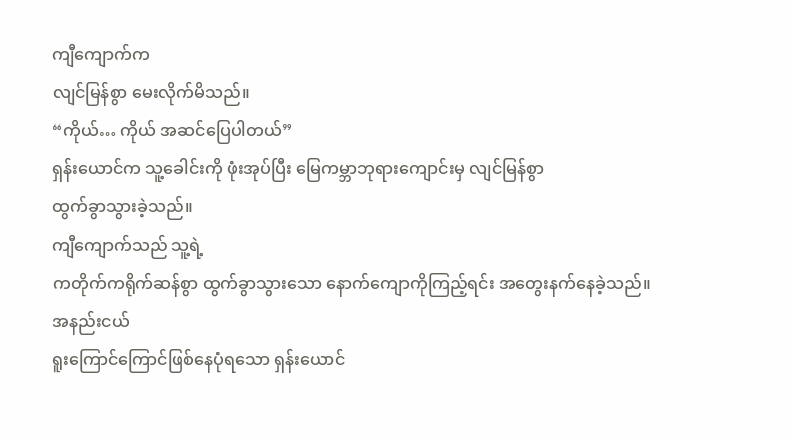ကျီကျောက်က
လျင်မြန်စွာ မေးလိုက်မိသည်။
“ကိုယ်… ကိုယ် အဆင်ပြေပါတယ်”
ရှန်းယောင်က သူ့ခေါင်းကို ဖုံးအုပ်ပြီး မြေကမ္ဘာဘုရားကျောင်းမှ လျင်မြန်စွာ
ထွက်ခွာသွားခဲ့သည်။
ကျီကျောက်သည် သူ့ရဲ့
ကတိုက်ကရိုက်ဆန်စွာ ထွက်ခွာသွားသော နောက်ကျောကိုကြည့်ရင်း အတွေးနက်နေခဲ့သည်။
အနည်းငယ်
ရူးကြောင်ကြောင်ဖြစ်နေပုံရသော ရှန်းယောင်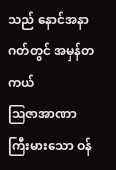သည် နောင်အနာဂတ်တွင် အမှန်တကယ်
ဩဇာအာဏာကြီးမားသော ဝန်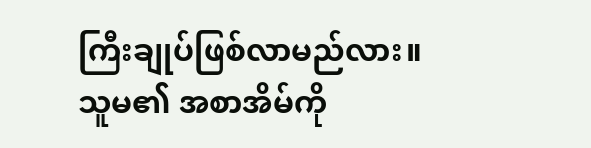ကြီးချုပ်ဖြစ်လာမည်လား။
သူမ၏ အစာအိမ်ကို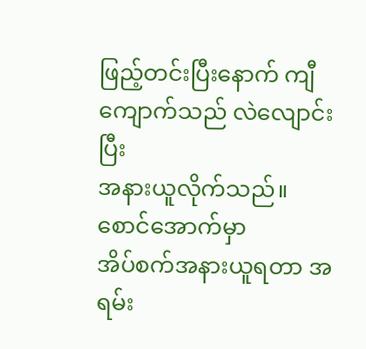ဖြည့်တင်းပြီးနောက် ကျီကျောက်သည် လဲလျောင်းပြီး
အနားယူလိုက်သည်။
စောင်အောက်မှာ
အိပ်စက်အနားယူရတာ အရမ်း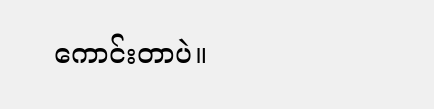ကောင်းတာပဲ။